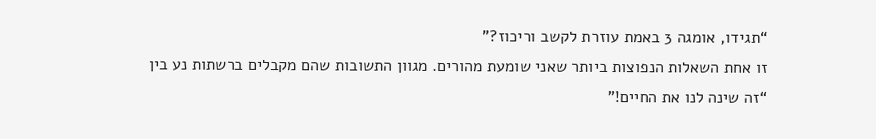“תגידו, אומגה 3 באמת עוזרת לקשב וריכוז?”
זו אחת השאלות הנפוצות ביותר שאני שומעת מהורים. מגוון התשובות שהם מקבלים ברשתות נע בין “זה שינה לנו את החיים!”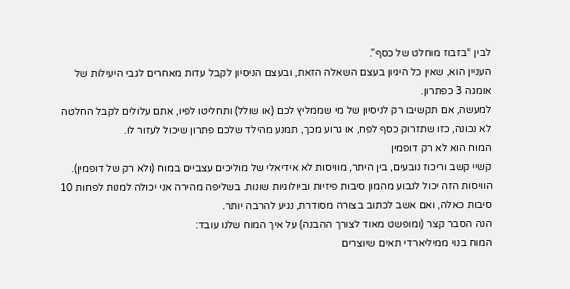לבין “בזבוז מוחלט של כסף”.
העניין הוא, שאין כל היגיון בעצם השאלה הזאת, ובעצם הניסיון לקבל עדות מאחרים לגבי היעילות של אומגה 3 כפתרון.
למעשה, אם תקשיבו רק לניסיון של מי שממליץ לכם (או שולל) ותחליטו לפיו, אתם עלולים לקבל החלטה לא נכונה, כזו שתזרוק כסף לפח, או גרוע מכך, תמנע מהילד שלכם פתרון שיכול לעזור לו.
המוח הוא לא רק דופמין
קשיי קשב וריכוז נובעים, בין היתר, מוויסות לא אידיאלי של מוליכים עצביים במוח (ולא רק של דופמין). הוויסות הזה יכול לנבוע מהמון סיבות פיזיות וביולוגיות שונות. בשליפה מהירה אני יכולה למנות לפחות 10 סיבות כאלה, ואם אשב לכתוב בצורה מסודרת, נגיע להרבה יותר.
הנה הסבר קצר (ומופשט מאוד לצורך ההבנה) על איך המוח שלנו עובד:
המוח בנוי ממיליארדי תאים שיוצרים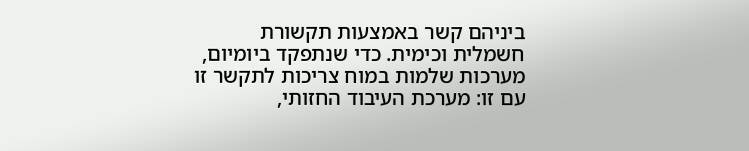ביניהם קשר באמצעות תקשורת חשמלית וכימית. כדי שנתפקד ביומיום, מערכות שלמות במוח צריכות לתקשר זו עם זו: מערכת העיבוד החזותי,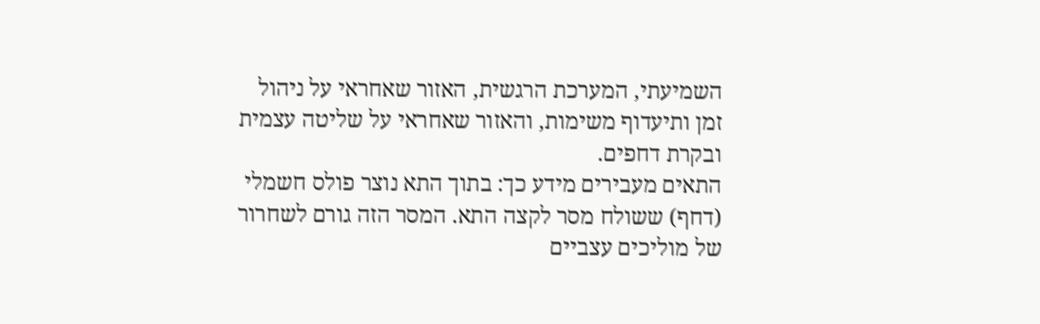השמיעתי, המערכת הרגשית, האזור שאחראי על ניהול זמן ותיעדוף משימות, והאזור שאחראי על שליטה עצמית ובקרת דחפים.
התאים מעבירים מידע כך: בתוך התא נוצר פולס חשמלי (דחף) ששולח מסר לקצה התא. המסר הזה גורם לשחרור של מוליכים עצביים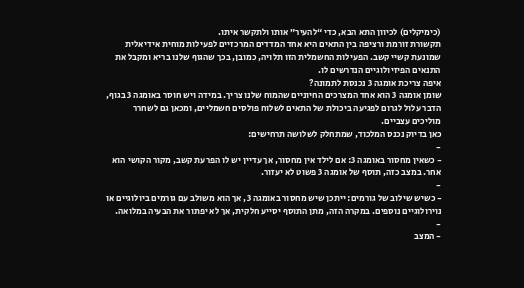(כימיקלים) לכיוון התא הבא, כדי “להעיר” אותו ולתקשר איתו.
תקשורת זורמת ורציפה בין התאים היא אחד המדדים המרכזיים לפעילות מוחית אידיאלית שמונעת קשיי קשב. הפעילות החשמלית הזו תלויה, כמובן, בכך שהגוף שלנו בריא ומקבל את התנאים הפיזיולוגיים הנדרשים לו.
איפה צריכת אומגה 3 נכנסת לתמונה?
שומן אומגה 3 הוא אחד המצרכים החיוניים שהמוח שלנו צריך. במידה ויש חוסר באומגה 3 בגוף, הדבר עלול לגרום לפגיעה ביכולת של התאים לשלוח פולסים חשמליים, ומכאן גם לשחרר מוליכים עצביים.
כאן בדיוק נכנס המלכוד, שמתחלק לשלושה תרחישים:
-
- כשאין מחסור באומגה 3: אם לילד אין מחסור, אך עדיין יש לו הפרעת קשב, מקור הקושי הוא אחר. במצב כזה, תוסף של אומגה 3 פשוט לא יעזור.
-
- כשיש שילוב של גורמים: ייתכן שיש מחסור באומגה 3, אך הוא משולב עם גורמים ביולוגיים או נוירולוגיים נוספים. במקרה הזה, מתן התוסף יסייע חלקית, אך לא יפתור את הבעיה במלואה.
-
- המצב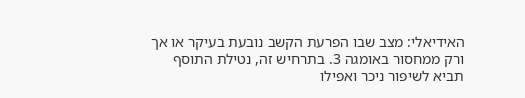האידיאלי: מצב שבו הפרעת הקשב נובעת בעיקר או אך ורק ממחסור באומגה 3. בתרחיש זה, נטילת התוסף תביא לשיפור ניכר ואפילו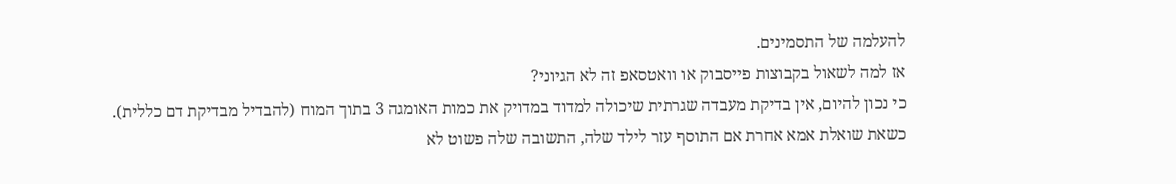להעלמה של התסמינים.
אז למה לשאול בקבוצות פייסבוק או וואטסאפ זה לא הגיוני?
כי נכון להיום, אין בדיקת מעבדה שגרתית שיכולה למדוד במדויק את כמות האומגה 3 בתוך המוח (להבדיל מבדיקת דם כללית).
כשאת שואלת אמא אחרת אם התוסף עזר לילד שלה, התשובה שלה פשוט לא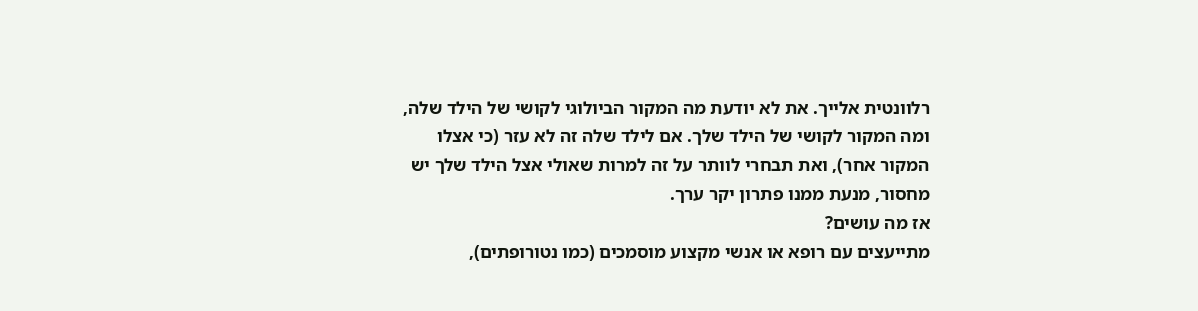רלוונטית אלייך. את לא יודעת מה המקור הביולוגי לקושי של הילד שלה, ומה המקור לקושי של הילד שלך. אם לילד שלה זה לא עזר (כי אצלו המקור אחר), ואת תבחרי לוותר על זה למרות שאולי אצל הילד שלך יש מחסור, מנעת ממנו פתרון יקר ערך.
אז מה עושים?
מתייעצים עם רופא או אנשי מקצוע מוסמכים (כמו נטורופתים),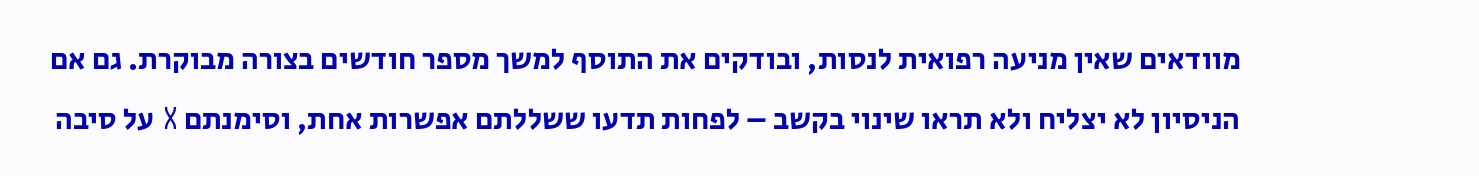מוודאים שאין מניעה רפואית לנסות, ובודקים את התוסף למשך מספר חודשים בצורה מבוקרת. גם אם הניסיון לא יצליח ולא תראו שינוי בקשב – לפחות תדעו ששללתם אפשרות אחת, וסימנתם X על סיבה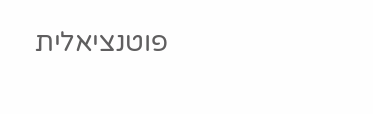פוטנציאלית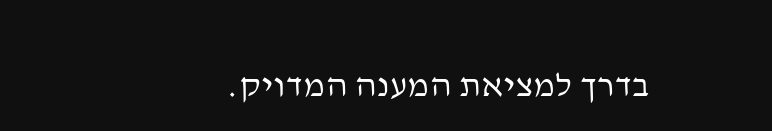בדרך למציאת המענה המדויק.